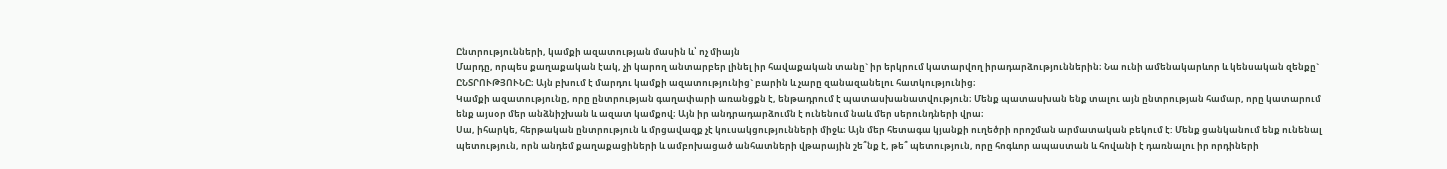Ընտրությունների, կամքի ազատության մասին և՝ ոչ միայն
Մարդը, որպես քաղաքական էակ, չի կարող անտարբեր լինել իր հավաքական տանը` իր երկրում կատարվող իրադարձություններին։ Նա ունի ամենակարևոր և կենսական զենքը` ԸՆՏՐՈՒԹՅՈՒՆԸ։ Այն բխում է մարդու կամքի ազատությունից` բարին և չարը զանազանելու հատկությունից։
Կամքի ազատությունը, որը ընտրության գաղափարի առանցքն է, ենթադրում է պատասխանատվություն։ Մենք պատասխան ենք տալու այն ընտրության համար, որը կատարում ենք այսօր մեր անձնիշխան և ազատ կամքով։ Այն իր անդրադարձումն է ունենում նաև մեր սերունդների վրա։
Սա, իհարկե, հերթական ընտրություն և մրցավազք չէ կուսակցությունների միջև։ Այն մեր հետագա կյանքի ուղեծրի որոշման արմատական բեկում է: Մենք ցանկանում ենք ունենալ պետություն, որն անդեմ քաղաքացիների և ամբոխացած անհատների վթարային շե՞նք է, թե՞ պետություն, որը հոգևոր ապաստան և հովանի է դառնալու իր որդիների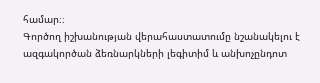համար։։
Գործող իշխանության վերահաստատումը նշանակելու է ազգակործան ձեռնարկների լեգիտիմ և անխոչընդոտ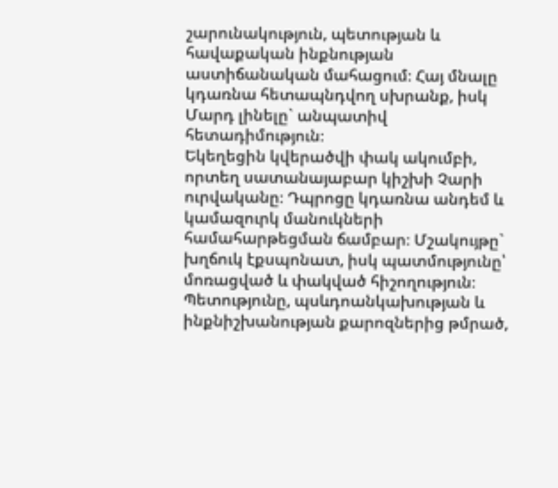շարունակություն, պետության և հավաքական ինքնության աստիճանական մահացում։ Հայ մնալը կդառնա հետապնդվող սխրանք, իսկ Մարդ լինելը` անպատիվ հետադիմություն։
Եկեղեցին կվերածվի փակ ակումբի, որտեղ սատանայաբար կիշխի Չարի ուրվականը։ Դպրոցը կդառնա անդեմ և կամազուրկ մանուկների համահարթեցման ճամբար։ Մշակույթը` խղճուկ էքսպոնատ, իսկ պատմությունը՝ մոռացված և փակված հիշողություն։ Պետությունը, պսևդոանկախության և ինքնիշխանության քարոզներից թմրած,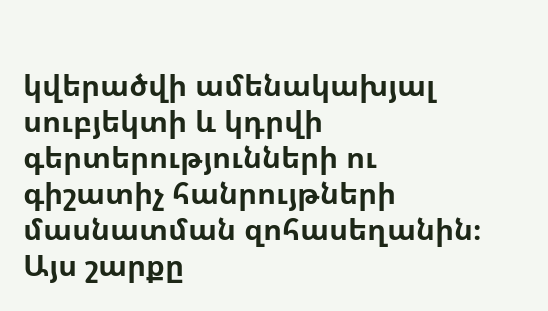կվերածվի ամենակախյալ սուբյեկտի և կդրվի գերտերությունների ու գիշատիչ հանրույթների մասնատման զոհասեղանին։ Այս շարքը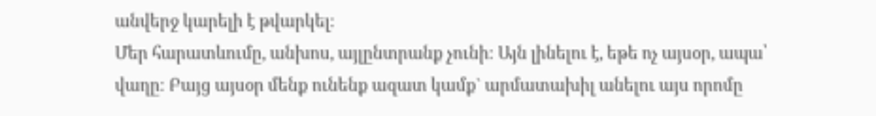անվերջ կարելի է թվարկել։
Մեր հարատևումը, անխոս, այլընտրանք չունի։ Այն լինելու է, եթե ոչ այսօր, ապա՝ վաղը։ Բայց այսօր մենք ունենք ազատ կամք` արմատախիլ անելու այս որոմը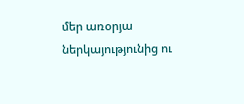մեր առօրյա ներկայությունից ու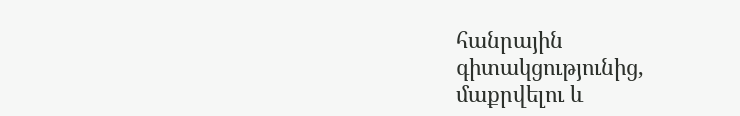հանրային գիտակցությունից, մաքրվելու և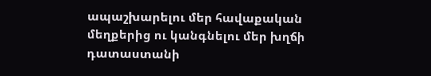ապաշխարելու մեր հավաքական մեղքերից ու կանգնելու մեր խղճի դատաստանի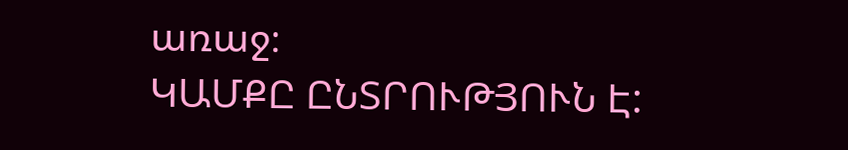առաջ։
ԿԱՄՔԸ ԸՆՏՐՈՒԹՅՈՒՆ Է: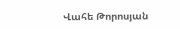Վահե Թորոսյան